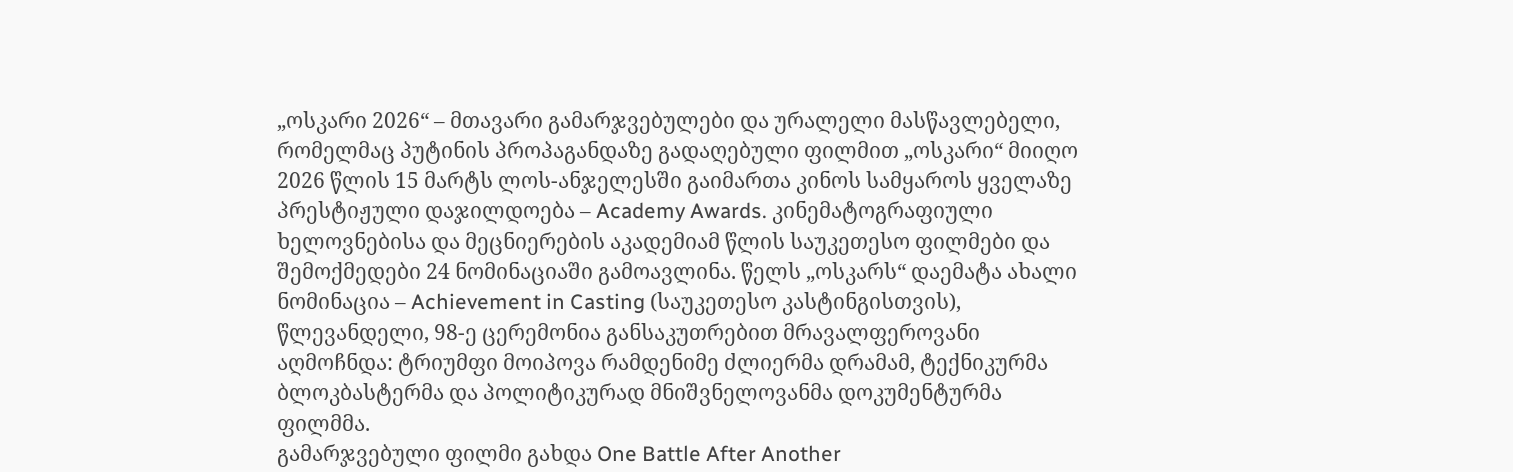„ოსკარი 2026“ – მთავარი გამარჯვებულები და ურალელი მასწავლებელი, რომელმაც პუტინის პროპაგანდაზე გადაღებული ფილმით „ოსკარი“ მიიღო
2026 წლის 15 მარტს ლოს-ანჯელესში გაიმართა კინოს სამყაროს ყველაზე პრესტიჟული დაჯილდოება – Academy Awards. კინემატოგრაფიული ხელოვნებისა და მეცნიერების აკადემიამ წლის საუკეთესო ფილმები და შემოქმედები 24 ნომინაციაში გამოავლინა. წელს „ოსკარს“ დაემატა ახალი ნომინაცია – Achievement in Casting (საუკეთესო კასტინგისთვის),
წლევანდელი, 98-ე ცერემონია განსაკუთრებით მრავალფეროვანი აღმოჩნდა: ტრიუმფი მოიპოვა რამდენიმე ძლიერმა დრამამ, ტექნიკურმა ბლოკბასტერმა და პოლიტიკურად მნიშვნელოვანმა დოკუმენტურმა ფილმმა.
გამარჯვებული ფილმი გახდა One Battle After Another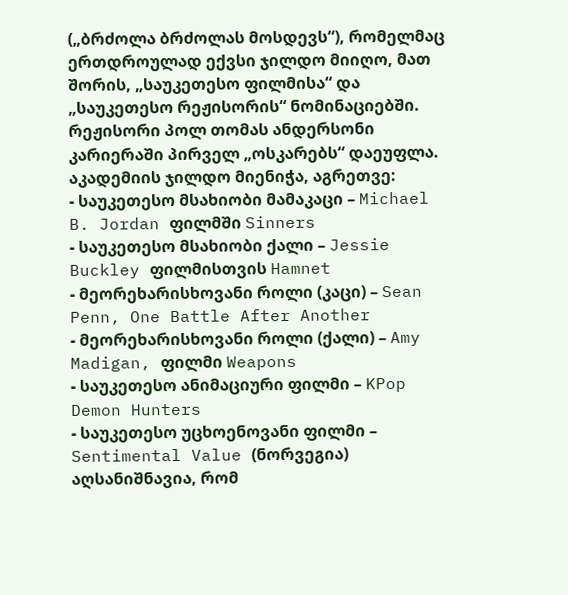(„ბრძოლა ბრძოლას მოსდევს“), რომელმაც ერთდროულად ექვსი ჯილდო მიიღო, მათ შორის, „საუკეთესო ფილმისა“ და „საუკეთესო რეჟისორის“ ნომინაციებში. რეჟისორი პოლ თომას ანდერსონი კარიერაში პირველ „ოსკარებს“ დაეუფლა.
აკადემიის ჯილდო მიენიჭა, აგრეთვე:
- საუკეთესო მსახიობი მამაკაცი – Michael B. Jordan ფილმში Sinners
- საუკეთესო მსახიობი ქალი – Jessie Buckley ფილმისთვის Hamnet
- მეორეხარისხოვანი როლი (კაცი) – Sean Penn, One Battle After Another
- მეორეხარისხოვანი როლი (ქალი) – Amy Madigan, ფილმი Weapons
- საუკეთესო ანიმაციური ფილმი – KPop Demon Hunters
- საუკეთესო უცხოენოვანი ფილმი – Sentimental Value (ნორვეგია)
აღსანიშნავია, რომ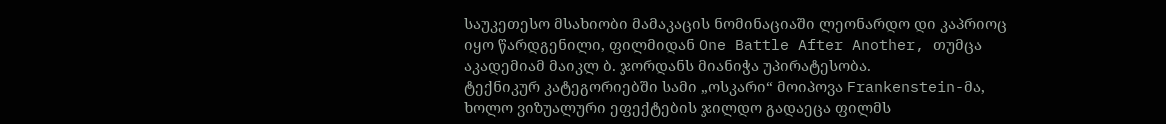საუკეთესო მსახიობი მამაკაცის ნომინაციაში ლეონარდო დი კაპრიოც იყო წარდგენილი, ფილმიდან One Battle After Another, თუმცა აკადემიამ მაიკლ ბ. ჯორდანს მიანიჭა უპირატესობა.
ტექნიკურ კატეგორიებში სამი „ოსკარი“ მოიპოვა Frankenstein-მა, ხოლო ვიზუალური ეფექტების ჯილდო გადაეცა ფილმს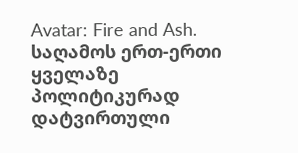Avatar: Fire and Ash.
საღამოს ერთ-ერთი ყველაზე პოლიტიკურად დატვირთული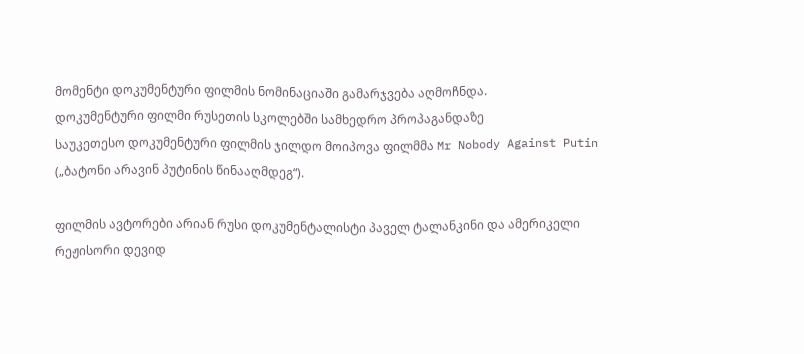მომენტი დოკუმენტური ფილმის ნომინაციაში გამარჯვება აღმოჩნდა.
დოკუმენტური ფილმი რუსეთის სკოლებში სამხედრო პროპაგანდაზე
საუკეთესო დოკუმენტური ფილმის ჯილდო მოიპოვა ფილმმა Mr Nobody Against Putin („ბატონი არავინ პუტინის წინააღმდეგ“).

ფილმის ავტორები არიან რუსი დოკუმენტალისტი პაველ ტალანკინი და ამერიკელი რეჟისორი დევიდ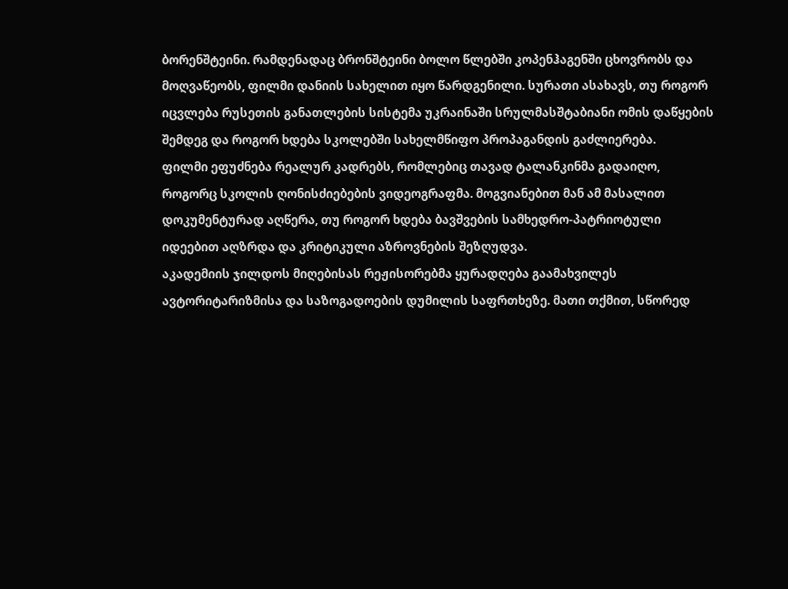ბორენშტეინი. რამდენადაც ბრონშტეინი ბოლო წლებში კოპენჰაგენში ცხოვრობს და მოღვაწეობს, ფილმი დანიის სახელით იყო წარდგენილი. სურათი ასახავს, თუ როგორ იცვლება რუსეთის განათლების სისტემა უკრაინაში სრულმასშტაბიანი ომის დაწყების შემდეგ და როგორ ხდება სკოლებში სახელმწიფო პროპაგანდის გაძლიერება.
ფილმი ეფუძნება რეალურ კადრებს, რომლებიც თავად ტალანკინმა გადაიღო, როგორც სკოლის ღონისძიებების ვიდეოგრაფმა. მოგვიანებით მან ამ მასალით დოკუმენტურად აღწერა, თუ როგორ ხდება ბავშვების სამხედრო-პატრიოტული იდეებით აღზრდა და კრიტიკული აზროვნების შეზღუდვა.
აკადემიის ჯილდოს მიღებისას რეჟისორებმა ყურადღება გაამახვილეს ავტორიტარიზმისა და საზოგადოების დუმილის საფრთხეზე. მათი თქმით, სწორედ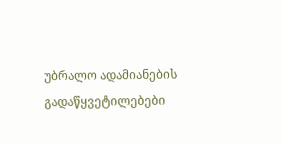უბრალო ადამიანების გადაწყვეტილებები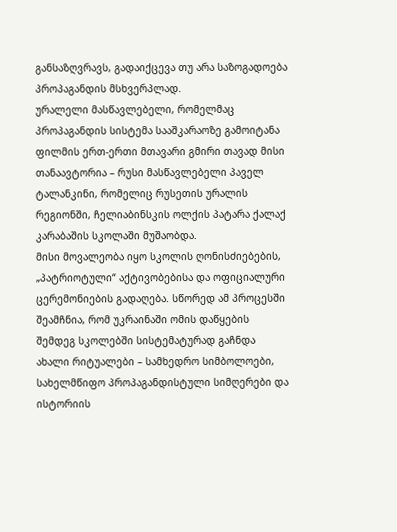განსაზღვრავს, გადაიქცევა თუ არა საზოგადოება პროპაგანდის მსხვერპლად.
ურალელი მასწავლებელი, რომელმაც პროპაგანდის სისტემა სააშკარაოზე გამოიტანა
ფილმის ერთ-ერთი მთავარი გმირი თავად მისი თანაავტორია – რუსი მასწავლებელი პაველ ტალანკინი, რომელიც რუსეთის ურალის რეგიონში, ჩელიაბინსკის ოლქის პატარა ქალაქ კარაბაშის სკოლაში მუშაობდა.
მისი მოვალეობა იყო სკოლის ღონისძიებების, „პატრიოტული“ აქტივობებისა და ოფიციალური ცერემონიების გადაღება. სწორედ ამ პროცესში შეამჩნია, რომ უკრაინაში ომის დაწყების შემდეგ სკოლებში სისტემატურად გაჩნდა ახალი რიტუალები – სამხედრო სიმბოლოები, სახელმწიფო პროპაგანდისტული სიმღერები და ისტორიის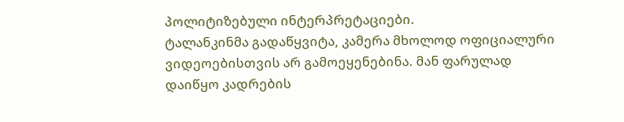პოლიტიზებული ინტერპრეტაციები.
ტალანკინმა გადაწყვიტა, კამერა მხოლოდ ოფიციალური ვიდეოებისთვის არ გამოეყენებინა. მან ფარულად დაიწყო კადრების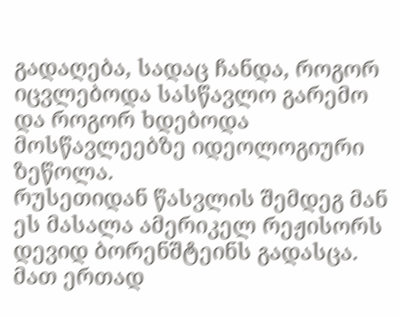გადაღება, სადაც ჩანდა, როგორ იცვლებოდა სასწავლო გარემო და როგორ ხდებოდა მოსწავლეებზე იდეოლოგიური ზეწოლა.
რუსეთიდან წასვლის შემდეგ მან ეს მასალა ამერიკელ რეჟისორს დევიდ ბორენშტეინს გადასცა. მათ ერთად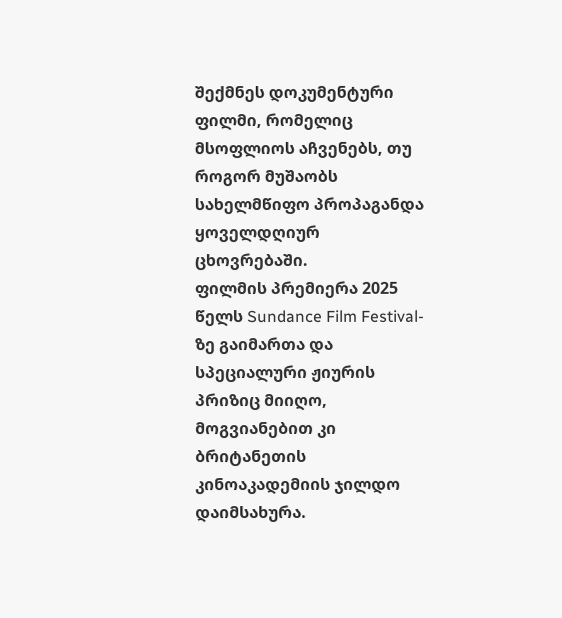შექმნეს დოკუმენტური ფილმი, რომელიც მსოფლიოს აჩვენებს, თუ როგორ მუშაობს სახელმწიფო პროპაგანდა ყოველდღიურ ცხოვრებაში.
ფილმის პრემიერა 2025 წელს Sundance Film Festival-ზე გაიმართა და სპეციალური ჟიურის პრიზიც მიიღო, მოგვიანებით კი ბრიტანეთის კინოაკადემიის ჯილდო დაიმსახურა.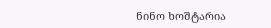ნინო ხოშტარია